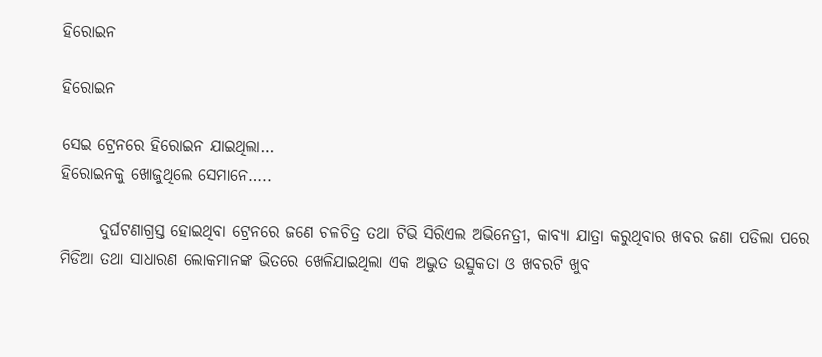ହିରୋଇନ

ହିରୋଇନ

ସେଇ ଟ୍ରେନରେ ହିରୋଇନ ଯାଇଥିଲା…
ହିରୋଇନକୁ ଖୋଜୁଥିଲେ ସେମାନେ…..

      ଦୁର୍ଘଟଣାଗ୍ରସ୍ତ ହୋଇଥିବା ଟ୍ରେନରେ ଜଣେ ଚଳଚିତ୍ର ତଥା ଟିଭି ସିରିଏଲ ଅଭିନେତ୍ରୀ, କାବ୍ୟା ଯାତ୍ରା କରୁଥିବାର ଖବର ଜଣା ପଡିଲା ପରେ ମିଡିଆ ତଥା ସାଧାରଣ ଲୋକମାନଙ୍କ ଭିତରେ ଖେଳିଯାଇଥିଲା ଏକ ଅଦ୍ଭୁତ ଉତ୍ସୁକତା ଓ ଖବରଟି ଖୁବ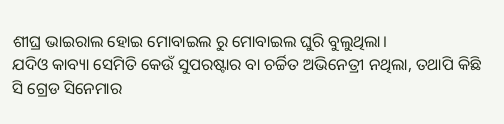ଶୀଘ୍ର ଭାଇରାଲ ହୋଇ ମୋବାଇଲ ରୁ ମୋବାଇଲ ଘୁରି ବୁଲୁଥିଲା।
ଯଦିଓ କାବ୍ୟା ସେମିତି କେଉଁ ସୁପରଷ୍ଟାର ବା ଚର୍ଚ୍ଚିତ ଅଭିନେତ୍ରୀ ନଥିଲା, ତଥାପି କିଛି ସି ଗ୍ରେଡ ସିନେମାର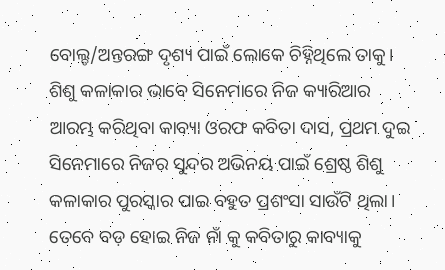ବୋଲ୍ଡ/ଅନ୍ତରଙ୍ଗ ଦୃଶ୍ୟ ପାଇଁ ଲୋକେ ଚିହ୍ନିଥିଲେ ତାକୁ।
ଶିଶୁ କଳାକାର ଭାବେ ସିନେମାରେ ନିଜ କ୍ୟାରିଆର ଆରମ୍ଭ କରିଥିବା କାବ୍ୟା ଓରଫ କବିତା ଦାସ, ପ୍ରଥମ ଦୁଇ ସିନେମାରେ ନିଜର ସୁନ୍ଦର ଅଭିନୟ ପାଇଁ ଶ୍ରେଷ୍ଠ ଶିଶୁ କଳାକାର ପୁରସ୍କାର ପାଇ ବହୁତ ପ୍ରଶଂସା ସାଉଁଟି ଥିଲା। ତେବେ ବଡ଼ ହୋଇ ନିଜ ନାଁ କୁ କବିତାରୁ କାବ୍ୟାକୁ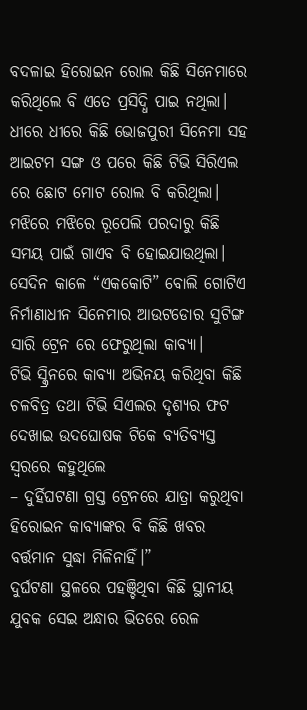ବଦଳାଇ ହିରୋଇନ ରୋଲ କିଛି ସିନେମାରେ କରିଥିଲେ ବି ଏତେ ପ୍ରସିଦ୍ଧି ପାଇ ନଥିଲା। ଧୀରେ ଧୀରେ କିଛି ଭୋଜପୁରୀ ସିନେମା ସହ ଆଇଟମ ସଙ୍ଗ ଓ ପରେ କିଛି ଟିଭି ସିରିଏଲ ରେ ଛୋଟ ମୋଟ ରୋଲ ବି କରିଥିଲା। ମଝିରେ ମଝିରେ ରୂପେଲି ପରଦାରୁ କିଛି ସମୟ ପାଇଁ ଗାଏବ ବି ହୋଇଯାଉଥିଲା।
ସେଦିନ କାଳେ “ଏକକୋଟି” ବୋଲି ଗୋଟିଏ ନିର୍ମାଣାଧୀନ ସିନେମାର ଆଉଟଡୋର ସୁଟିଙ୍ଗ ସାରି ଟ୍ରେନ ରେ ଫେରୁଥିଲା କାବ୍ୟା।
ଟିଭି ସ୍କ୍ରିନରେ କାବ୍ୟା ଅଭିନୟ କରିଥିବା କିଛି ଚଳବିତ୍ର ତଥା ଟିଭି ସିଏଲର ଦୃଶ୍ୟର ଫଟ ଦେଖାଇ ଉଦଘୋଷକ ଟିକେ ବ୍ୟତିବ୍ୟସ୍ତ ସ୍ୱରରେ କହୁଥିଲେ
– ଦୁର୍ହିଘଟଣା ଗ୍ରସ୍ତ ଟ୍ରେନରେ ଯାତ୍ରା କରୁଥିବା ହିରୋଇନ କାବ୍ୟାଙ୍କର ବି କିଛି ଖବର ବର୍ତ୍ତମାନ ସୁଦ୍ଧା ମିଳିନାହିଁ।”
ଦୁର୍ଘଟଣା ସ୍ଥଳରେ ପହଞ୍ଚିଥିବା କିଛି ସ୍ଥାନୀୟ ଯୁବକ ସେଇ ଅନ୍ଧାର ଭିତରେ ରେଳ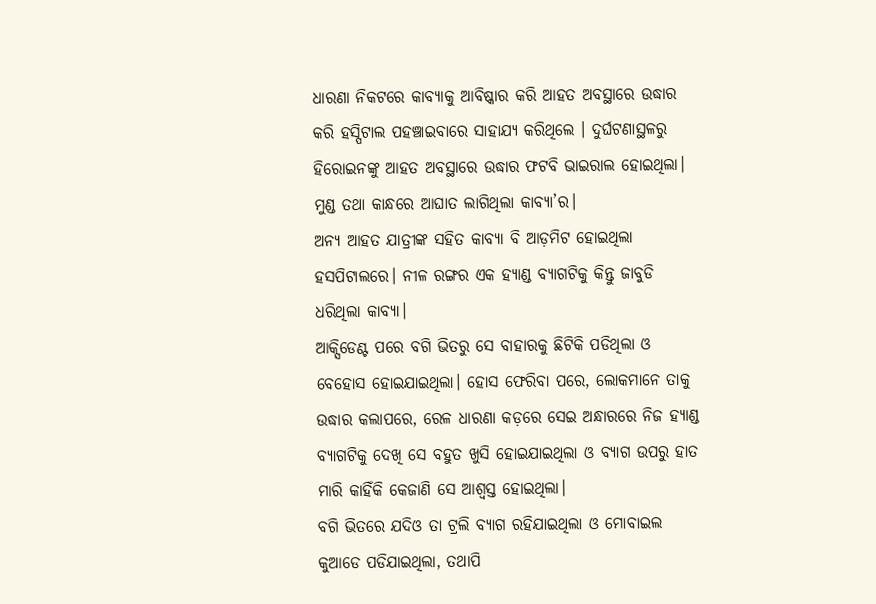ଧାରଣା ନିକଟରେ କାବ୍ୟାକୁ ଆବିଷ୍କାର କରି ଆହତ ଅବସ୍ଥାରେ ଉଦ୍ଧାର କରି ହସ୍ପିଟାଲ ପହଞ୍ଚାଇବାରେ ସାହାଯ୍ୟ କରିଥିଲେ । ଦୁର୍ଘଟଣାସ୍ଥଳରୁ ହିରୋଇନଙ୍କୁ ଆହତ ଅବସ୍ଥାରେ ଉଦ୍ଧାର ଫଟବି ଭାଇରାଲ ହୋଇଥିଲା। ମୁଣ୍ଡ ତଥା କାନ୍ଧରେ ଆଘାତ ଲାଗିଥିଲା କାବ୍ୟା’ର।
ଅନ୍ୟ ଆହତ ଯାତ୍ରୀଙ୍କ ସହିତ କାବ୍ୟା ବି ଆଡ଼ମିଟ ହୋଇଥିଲା ହସପିଟାଲରେ। ନୀଳ ରଙ୍ଗର ଏକ ହ୍ୟାଣ୍ଡ ବ୍ୟାଗଟିକୁ କିନ୍ତୁ ଜାବୁଡି ଧରିଥିଲା କାବ୍ୟା।
ଆକ୍ସିଡେଣ୍ଟ ପରେ ବଗି ଭିତରୁ ସେ ବାହାରକୁ ଛିଟିକି ପଡିଥିଲା ଓ ବେହୋସ ହୋଇଯାଇଥିଲା। ହୋସ ଫେରିବା ପରେ, ଲୋକମାନେ ତାକୁ ଉଦ୍ଧାର କଲାପରେ, ରେଳ ଧାରଣା କଡ଼ରେ ସେଇ ଅନ୍ଧାରରେ ନିଜ ହ୍ୟାଣ୍ଡ ବ୍ୟାଗଟିକୁ ଦେଖି ସେ ବହୁତ ଖୁସି ହୋଇଯାଇଥିଲା ଓ ବ୍ୟାଗ ଉପରୁ ହାତ ମାରି କାହିଁକି କେଜାଣି ସେ ଆଶ୍ୱସ୍ତ ହୋଇଥିଲା।
ବଗି ଭିତରେ ଯଦିଓ ତା ଟ୍ରଲି ବ୍ୟାଗ ରହିଯାଇଥିଲା ଓ ମୋବାଇଲ କୁଆଡେ ପଡିଯାଇଥିଲା, ତଥାପି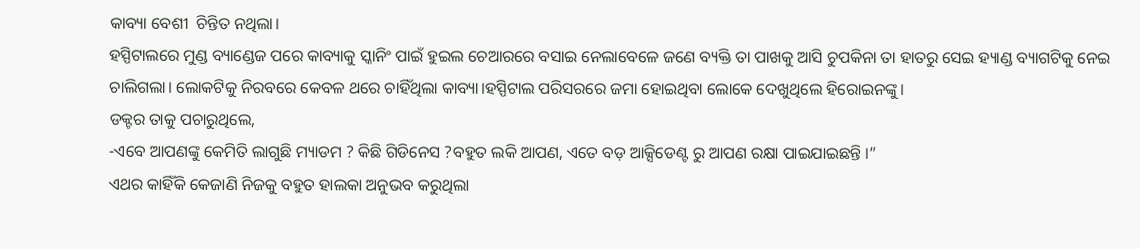କାବ୍ୟା ବେଶୀ  ଚିନ୍ତିତ ନଥିଲା।
ହସ୍ପିଟାଲରେ ମୁଣ୍ଡ ବ୍ୟାଣ୍ଡେଜ ପରେ କାବ୍ୟାକୁ ସ୍କାନିଂ ପାଇଁ ହୁଇଲ ଚେଆରରେ ବସାଇ ନେଲାବେଳେ ଜଣେ ବ୍ୟକ୍ତି ତା ପାଖକୁ ଆସି ଚୁପକିନା ତା ହାତରୁ ସେଇ ହ୍ୟାଣ୍ଡ ବ୍ୟାଗଟିକୁ ନେଇ ଚାଲିଗଲା। ଲୋକଟିକୁ ନିରବରେ କେବଳ ଥରେ ଚାହିଁଥିଲା କାବ୍ୟା।ହସ୍ପିଟାଲ ପରିସରରେ ଜମା ହୋଇଥିବା ଲୋକେ ଦେଖୁଥିଲେ ହିରୋଇନଙ୍କୁ।
ଡକ୍ଟର ତାକୁ ପଚାରୁଥିଲେ,
-ଏବେ ଆପଣଙ୍କୁ କେମିତି ଲାଗୁଛି ମ୍ୟାଡମ ? କିଛି ଗିଡିନେସ ?ବହୁତ ଲକି ଆପଣ, ଏତେ ବଡ଼ ଆକ୍ସିଡେଣ୍ଟ ରୁ ଆପଣ ରକ୍ଷା ପାଇଯାଇଛନ୍ତି ।”
ଏଥର କାହିଁକି କେଜାଣି ନିଜକୁ ବହୁତ ହାଲକା ଅନୁଭବ କରୁଥିଲା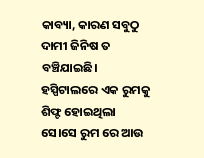କାବ୍ୟା, କାରଣ ସବୁଠୁ ଦାମୀ ଜିନିଷ ତ ବଞ୍ଚିଯାଇଛି।
ହସ୍ପିଟାଲରେ ଏକ ରୁମକୁ ଶିଫ୍ଟ ହୋଇଥିଲା ସେ।ସେ ରୁମ ରେ ଆଉ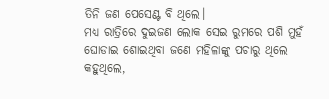ତିନି ଜଣ ପେସେଣ୍ଟ ବି ଥିଲେ।
ମଧ୍ୟ ରାତ୍ରିରେ ଦୁଇଜଣ ଲୋକ ସେଇ ରୁମରେ ପଶି ମୁହଁ ଘୋଡାଇ ଶୋଇଥିବା ଜଣେ ମହିଳାଙ୍କୁ ପଚାରୁ ଥିଲେ କହୁଥିଲେ,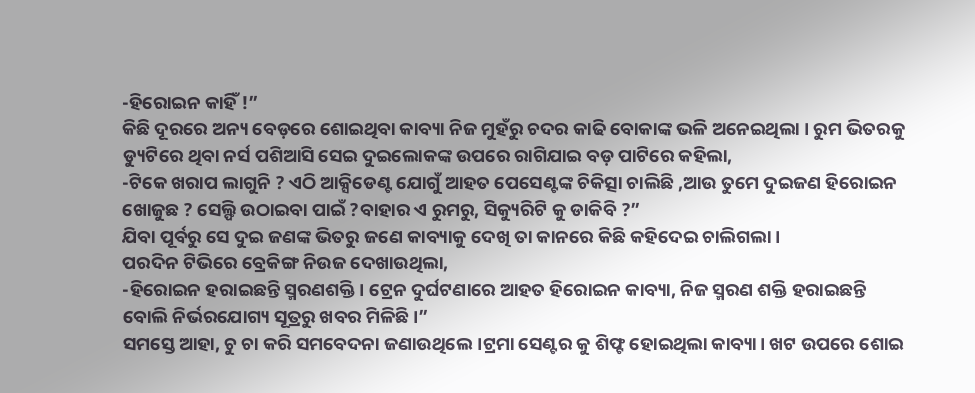-ହିରୋଇନ କାହିଁ !”
କିଛି ଦୂରରେ ଅନ୍ୟ ବେଡ଼ରେ ଶୋଇଥିବା କାବ୍ୟା ନିଜ ମୁହଁରୁ ଚଦର କାଢି ବୋକାଙ୍କ ଭଳି ଅନେଇଥିଲା । ରୁମ ଭିତରକୁ ଡ୍ୟୁଟିରେ ଥିବା ନର୍ସ ପଶିଆସି ସେଇ ଦୁଇଲୋକଙ୍କ ଉପରେ ରାଗିଯାଇ ବଡ଼ ପାଟିରେ କହିଲା,
-ଟିକେ ଖରାପ ଲାଗୁନି ? ଏଠି ଆକ୍ସିଡେଣ୍ଟ ଯୋଗୁଁ ଆହତ ପେସେଣ୍ଟଙ୍କ ଚିକିତ୍ସା ଚାଲିଛି ,ଆଉ ତୁମେ ଦୁଇଜଣ ହିରୋଇନ ଖୋଜୁଛ ? ସେଲ୍ଫି ଉଠାଇବା ପାଇଁ ?ବାହାର ଏ ରୁମରୁ, ସିକ୍ୟୁରିଟି କୁ ଡାକିବି ?”
ଯିବା ପୂର୍ବରୁ ସେ ଦୁଇ ଜଣଙ୍କ ଭିତରୁ ଜଣେ କାବ୍ୟାକୁ ଦେଖି ତା କାନରେ କିଛି କହିଦେଇ ଚାଲିଗଲା।
ପରଦିନ ଟିଭିରେ ବ୍ରେକିଙ୍ଗ ନିଉଜ ଦେଖାଉଥିଲା,
-ହିରୋଇନ ହରାଇଛନ୍ତି ସ୍ମରଣଶକ୍ତି। ଟ୍ରେନ ଦୁର୍ଘଟଣାରେ ଆହତ ହିରୋଇନ କାବ୍ୟା, ନିଜ ସ୍ମରଣ ଶକ୍ତି ହରାଇଛନ୍ତି ବୋଲି ନିର୍ଭରଯୋଗ୍ୟ ସୂତ୍ରରୁ ଖବର ମିଳିଛି।”
ସମସ୍ତେ ଆହା, ଚୁ ଚା କରି ସମବେଦନା ଜଣାଉଥିଲେ।ଟ୍ରମା ସେଣ୍ଟର କୁ ଶିଫ୍ଟ ହୋଇଥିଲା କାବ୍ୟା। ଖଟ ଉପରେ ଶୋଇ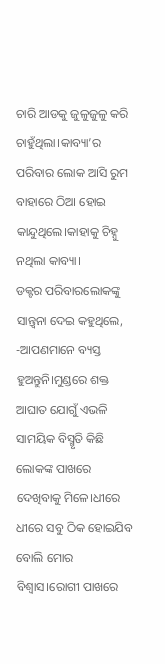ଚାରି ଆଡକୁ ଜୁଳୁଜୁଳୁ କରି ଚାହୁଁଥିଲା।କାବ୍ୟା’ର ପରିବାର ଲୋକ ଆସି ରୁମ ବାହାରେ ଠିଆ ହୋଇ କାନ୍ଦୁଥିଲେ।କାହାକୁ ଚିହ୍ନୁ ନଥିଲା କାବ୍ୟା।
ଡକ୍ଟର ପରିବାରଲୋକଙ୍କୁ ସାନ୍ତ୍ୱନା ଦେଇ କହୁଥିଲେ,
-ଆପଣମାନେ ବ୍ୟସ୍ତ ହୁଅନ୍ତୁନି।ମୁଣ୍ଡରେ ଶକ୍ତ ଆଘାତ ଯୋଗୁଁ ଏଭଳି ସାମୟିକ ବିସ୍ମୃତି କିଛି ଲୋକଙ୍କ ପାଖରେ ଦେଖିବାକୁ ମିଳେ।ଧୀରେ ଧୀରେ ସବୁ ଠିକ ହୋଇଯିବ ବୋଲି ମୋର ବିଶ୍ୱାସ।ରୋଗୀ ପାଖରେ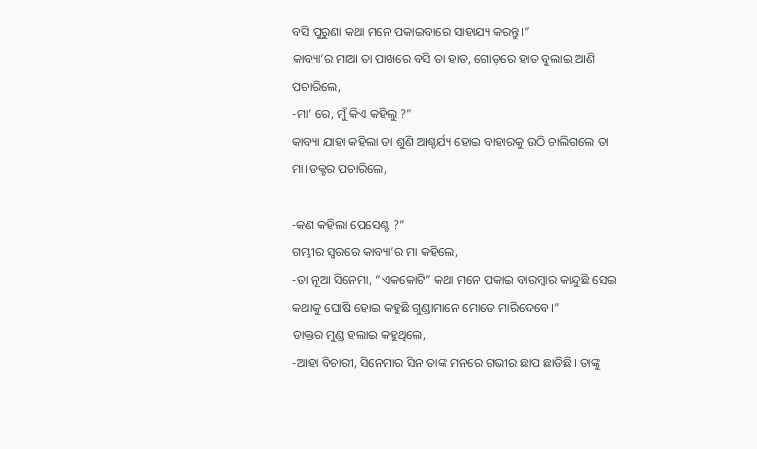ବସି ପୁରୁଣା କଥା ମନେ ପକାଇବାରେ ସାହାଯ୍ୟ କରନ୍ତୁ।”
କାବ୍ୟା’ର ମାଆ ତା ପାଖରେ ବସି ତା ହାତ, ଗୋଡ଼ରେ ହାତ ବୁଲାଇ ଆଣି ପଚାରିଲେ,
-ମା’ ରେ, ମୁଁ କିଏ କହିଲୁ ?”
କାବ୍ୟା ଯାହା କହିଲା ତା ଶୁଣି ଆଶ୍ଚର୍ଯ୍ୟ ହୋଇ ବାହାରକୁ ଉଠି ଚାଲିଗଲେ ତା ମା।ଡକ୍ଟର ପଚାରିଲେ,

-କଣ କହିଲା ପେସେଣ୍ଟ ?”
ଗମ୍ଭୀର ସ୍ୱରରେ କାବ୍ୟା’ର ମା କହିଲେ,
-ତା ନୂଆ ସିନେମା, “ଏକକୋଟି” କଥା ମନେ ପକାଇ ବାରମ୍ବାର କାନ୍ଦୁଛି ସେଇ କଥାକୁ ଘୋଷି ହୋଇ କହୁଛି ଗୁଣ୍ଡାମାନେ ମୋତେ ମାରିଦେବେ।”
ଡାକ୍ତର ମୁଣ୍ଡ ହଲାଇ କହୁଥିଲେ,
-ଆହା ବିଚାରୀ, ସିନେମାର ସିନ ତାଙ୍କ ମନରେ ଗଭୀର ଛାପ ଛାଡିଛି। ତାଙ୍କୁ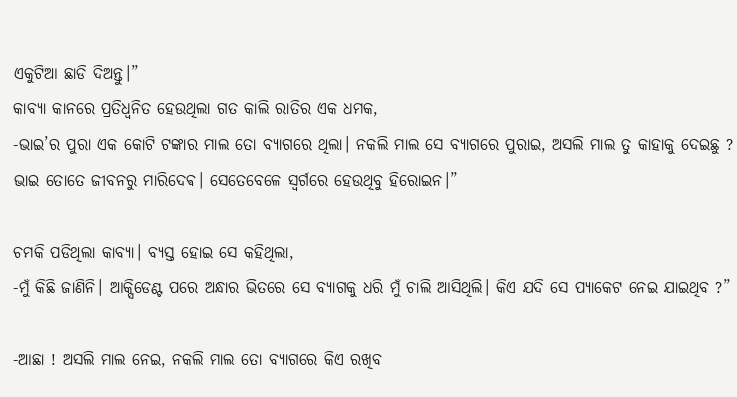ଏକୁଟିଆ ଛାଡି ଦିଅନ୍ତୁ।”
କାବ୍ୟା କାନରେ ପ୍ରତିଧ୍ବନିତ ହେଉଥିଲା ଗତ କାଲି ରାତିର ଏକ ଧମକ,
-ଭାଇ’ର ପୁରା ଏକ କୋଟି ଟଙ୍କାର ମାଲ ତୋ ବ୍ୟାଗରେ ଥିଲା। ନକଲି ମାଲ ସେ ବ୍ୟାଗରେ ପୁରାଇ, ଅସଲି ମାଲ ତୁ କାହାକୁ ଦେଇଛୁ ? ଭାଇ ତୋତେ ଜୀବନରୁ ମାରିଦେଵ। ସେତେବେଳେ ସ୍ଵର୍ଗରେ ହେଉଥିବୁ ହିରୋଇନ।”

ଚମକି ପଡିଥିଲା କାବ୍ୟା। ବ୍ୟସ୍ତ ହୋଇ ସେ କହିଥିଲା,
-ମୁଁ କିଛି ଜାଣିନି। ଆକ୍ସିଡେଣ୍ଟ ପରେ ଅନ୍ଧାର ଭିତରେ ସେ ବ୍ୟାଗକୁ ଧରି ମୁଁ ଚାଲି ଆସିଥିଲି। କିଏ ଯଦି ସେ ପ୍ୟାକେଟ ନେଇ ଯାଇଥିବ ?”

-ଆଛା ! ଅସଲି ମାଲ ନେଇ, ନକଲି ମାଲ ତୋ ବ୍ୟାଗରେ କିଏ ରଖିବ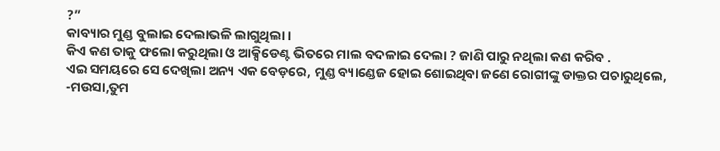?”
କାବ୍ୟାର ମୁଣ୍ଡ ବୁଲାଇ ଦେଲାଭଳି ଲାଗୁଥିଲା।
କିଏ କଣ ତାକୁ ଫଲୋ କରୁଥିଲା ଓ ଆକ୍ସିଡେଣ୍ଟ ଭିତରେ ମାଲ ବଦଳାଇ ଦେଲା ? ଜାଣି ପାରୁ ନଥିଲା କଣ କରିବ .
ଏଇ ସମୟରେ ସେ ଦେଖିଲା ଅନ୍ୟ ଏକ ବେଡ଼ରେ, ମୁଣ୍ଡ ବ୍ୟାଣ୍ଡେଜ ହୋଇ ଶୋଇଥିବା ଜଣେ ରୋଗୀଙ୍କୁ ଡାକ୍ତର ପଚାରୁଥିଲେ,
-ମଉସା,ତୁମ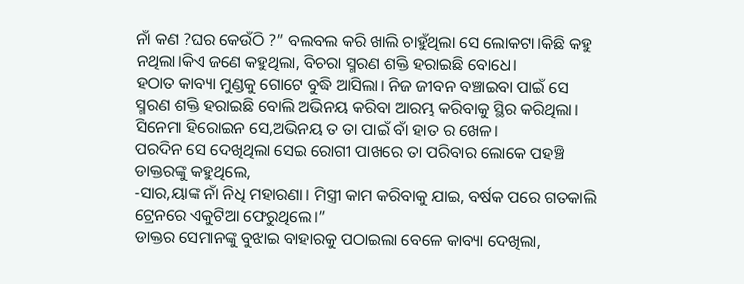ନାଁ କଣ ?ଘର କେଉଁଠି ?” ବଲବଲ କରି ଖାଲି ଚାହୁଁଥିଲା ସେ ଲୋକଟା।କିଛି କହୁ ନଥିଲା।କିଏ ଜଣେ କହୁଥିଲା, ବିଚରା ସ୍ମରଣ ଶକ୍ତି ହରାଇଛି ବୋଧେ।
ହଠାତ କାବ୍ୟା ମୁଣ୍ଡକୁ ଗୋଟେ ବୁଦ୍ଧି ଆସିଲା। ନିଜ ଜୀବନ ବଞ୍ଚାଇବା ପାଇଁ ସେ ସ୍ମରଣ ଶକ୍ତି ହରାଇଛି ବୋଲି ଅଭିନୟ କରିବା ଆରମ୍ଭ କରିବାକୁ ସ୍ଥିର କରିଥିଲା। ସିନେମା ହିରୋଇନ ସେ,ଅଭିନୟ ତ ତା ପାଇଁ ବାଁ ହାତ ର ଖେଳ।
ପରଦିନ ସେ ଦେଖିଥିଲା ସେଇ ରୋଗୀ ପାଖରେ ତା ପରିବାର ଲୋକେ ପହଞ୍ଚି ଡାକ୍ତରଙ୍କୁ କହୁଥିଲେ,
-ସାର,ୟାଙ୍କ ନାଁ ନିଧି ମହାରଣା। ମିସ୍ତ୍ରୀ କାମ କରିବାକୁ ଯାଇ, ବର୍ଷକ ପରେ ଗତକାଲି ଟ୍ରେନରେ ଏକୁଟିଆ ଫେରୁଥିଲେ।”
ଡାକ୍ତର ସେମାନଙ୍କୁ ବୁଝାଇ ବାହାରକୁ ପଠାଇଲା ବେଳେ କାବ୍ୟା ଦେଖିଲା,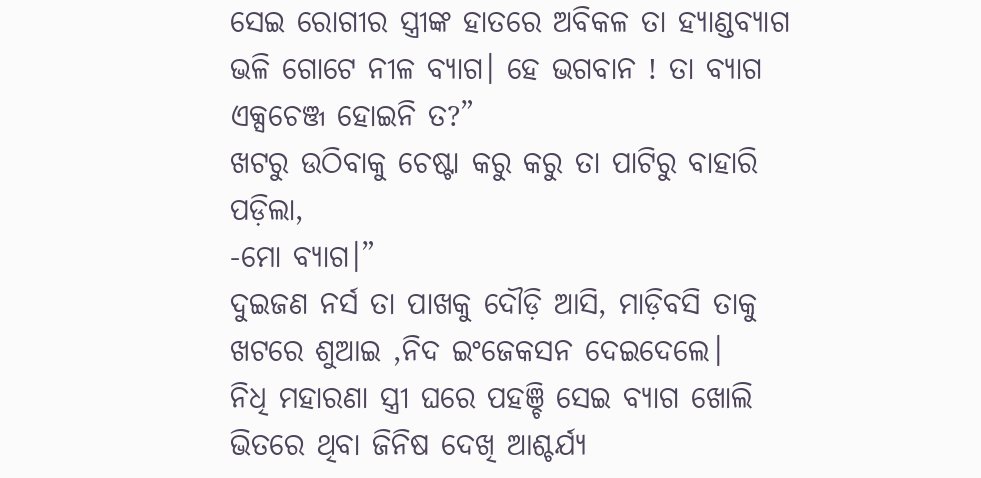ସେଇ ରୋଗୀର ସ୍ତ୍ରୀଙ୍କ ହାତରେ ଅବିକଳ ତା ହ୍ୟାଣ୍ଡବ୍ୟାଗ ଭଳି ଗୋଟେ ନୀଳ ବ୍ୟାଗ। ହେ ଭଗବାନ ! ତା ବ୍ୟାଗ ଏକ୍ସଚେଞ୍ଜ ହୋଇନି ତ?”
ଖଟରୁ ଉଠିବାକୁ ଚେଷ୍ଟା କରୁ କରୁ ତା ପାଟିରୁ ବାହାରି ପଡ଼ିଲା,
-ମୋ ବ୍ୟାଗ।”
ଦୁଇଜଣ ନର୍ସ ତା ପାଖକୁ ଦୌଡ଼ି ଆସି, ମାଡ଼ିବସି ତାକୁ ଖଟରେ ଶୁଆଇ ,ନିଦ ଇଂଜେକସନ ଦେଇଦେଲେ।
ନିଧି ମହାରଣା ସ୍ତ୍ରୀ ଘରେ ପହଞ୍ଚି ସେଇ ବ୍ୟାଗ ଖୋଲି ଭିତରେ ଥିବା ଜିନିଷ ଦେଖି ଆଶ୍ଚର୍ଯ୍ୟ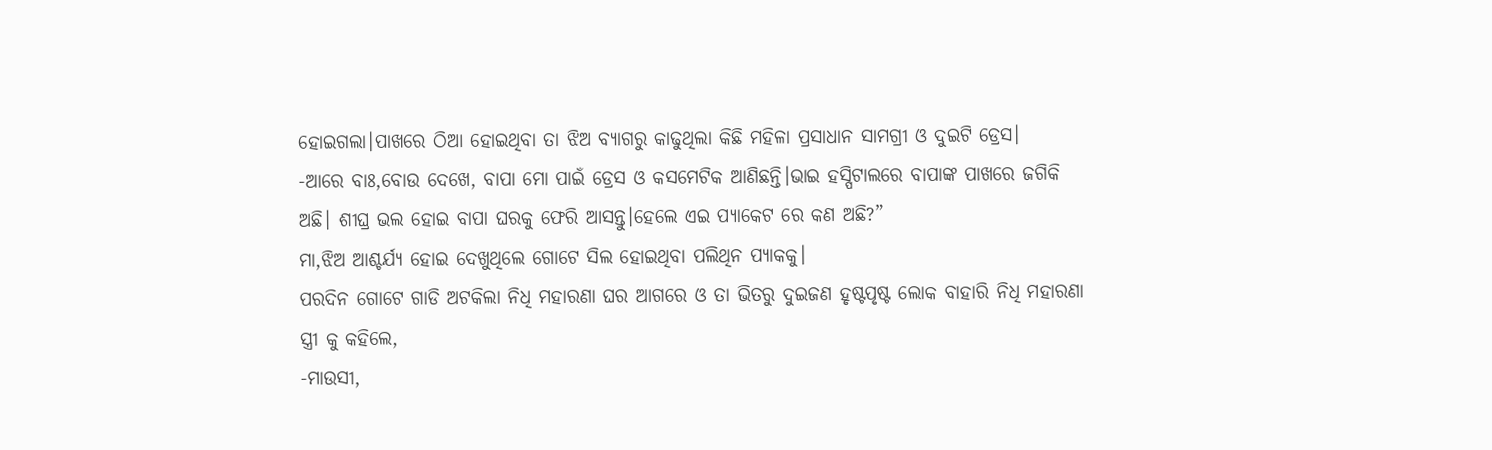ହୋଇଗଲା।ପାଖରେ ଠିଆ ହୋଇଥିବା ତା ଝିଅ ବ୍ୟାଗରୁ କାଢୁଥିଲା କିଛି ମହିଳା ପ୍ରସାଧାନ ସାମଗ୍ରୀ ଓ ଦୁଇଟି ଡ୍ରେସ।
-ଆରେ ବାଃ,ବୋଉ ଦେଖେ, ବାପା ମୋ ପାଇଁ ଡ୍ରେସ ଓ କସମେଟିକ ଆଣିଛନ୍ତି।ଭାଇ ହସ୍ପିଟାଲରେ ବାପାଙ୍କ ପାଖରେ ଜଗିକି ଅଛି। ଶୀଘ୍ର ଭଲ ହୋଇ ବାପା ଘରକୁ ଫେରି ଆସନ୍ତୁ।ହେଲେ ଏଇ ପ୍ୟାକେଟ ରେ କଣ ଅଛି?”
ମା,ଝିଅ ଆଶ୍ଚର୍ଯ୍ୟ ହୋଇ ଦେଖୁଥିଲେ ଗୋଟେ ସିଲ ହୋଇଥିବା ପଲିଥିନ ପ୍ୟାକକୁ।
ପରଦିନ ଗୋଟେ ଗାଡି ଅଟକିଲା ନିଧି ମହାରଣା ଘର ଆଗରେ ଓ ତା ଭିତରୁ ଦୁଇଜଣ ହୃଷ୍ଟପୃଷ୍ଟ ଲୋକ ବାହାରି ନିଧି ମହାରଣା ସ୍ତ୍ରୀ କୁ କହିଲେ,
-ମାଉସୀ,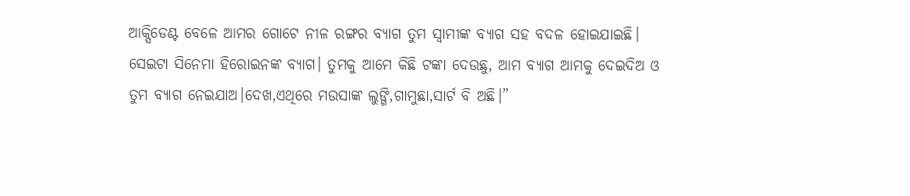ଆକ୍ସିଡେଣ୍ଟ ବେଳେ ଆମର ଗୋଟେ ନୀଳ ରଙ୍ଗର ବ୍ୟାଗ ତୁମ ସ୍ବାମୀଙ୍କ ବ୍ୟାଗ ସହ ବଦଳ ହୋଇଯାଇଛି। ସେଇଟା ସିନେମା ହିରୋଇନଙ୍କ ବ୍ୟାଗ। ତୁମକୁ ଆମେ କିଛି ଟଙ୍କା ଦେଉଛୁ, ଆମ ବ୍ୟାଗ ଆମକୁ ଦେଇଦିଅ ଓ ତୁମ ବ୍ୟାଗ ନେଇଯାଅ।ଦେଖ,ଏଥିରେ ମଉସାଙ୍କ ଲୁଙ୍ଗି,ଗାମୁଛା,ସାର୍ଟ ବି ଅଛି।”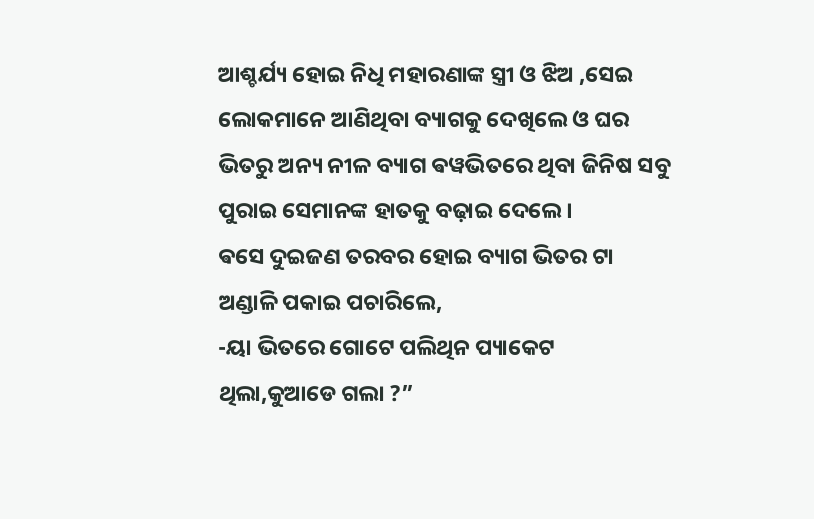ଆଶ୍ଚର୍ଯ୍ୟ ହୋଇ ନିଧି ମହାରଣାଙ୍କ ସ୍ତ୍ରୀ ଓ ଝିଅ ,ସେଇ ଲୋକମାନେ ଆଣିଥିବା ବ୍ୟାଗକୁ ଦେଖିଲେ ଓ ଘର ଭିତରୁ ଅନ୍ୟ ନୀଳ ବ୍ୟାଗ ଵୱଭିତରେ ଥିବା ଜିନିଷ ସବୁ ପୁରାଇ ସେମାନଙ୍କ ହାତକୁ ବଢ଼ାଇ ଦେଲେ।
ଵସେ ଦୁଇଜଣ ତରବର ହୋଇ ବ୍ୟାଗ ଭିତର ଟା ଅଣ୍ଡାଳି ପକାଇ ପଚାରିଲେ,
-ୟା ଭିତରେ ଗୋଟେ ପଲିଥିନ ପ୍ୟାକେଟ ଥିଲା,କୁଆଡେ ଗଲା ?”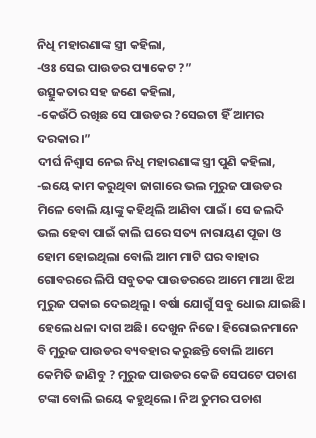ନିଧି ମହାରଣାଙ୍କ ସ୍ତ୍ରୀ କହିଲା,
-ଓଃ ସେଇ ପାଉଡର ପ୍ୟାକେଟ ?”
ଉତ୍ସୁକତାର ସହ ଜଣେ କହିଲା,
-କେଉଁଠି ରଖିଛ ସେ ପାଉଡର ?ସେଇଟା ହିଁ ଆମର ଦରକାର।”
ଦୀର୍ଘ ନିଶ୍ଵାସ ନେଇ ନିଧି ମହାରଣାଙ୍କ ସ୍ତ୍ରୀ ପୁଣି କହିଲା,
-ଇୟେ କାମ କରୁଥିବା ଜାଗାରେ ଭଲ ମୁରୁଜ ପାଉଡର ମିଳେ ବୋଲି ୟାଙ୍କୁ କହିଥିଲି ଆଣିବା ପାଇଁ। ସେ ଜଲଦି ଭଲ ହେବା ପାଇଁ କାଲି ଘରେ ସତ୍ୟ ନାରାୟଣ ପୂଜା ଓ ହୋମ ହୋଇଥିଲା ବୋଲି ଆମ ମାଟି ଘର ବାହାର ଗୋବରରେ ଲିପି ସବୁତକ ପାଉଡରରେ ଆମେ ମାଆ ଝିଅ ମୁରୁଜ ପକାଇ ଦେଇଥିଲୁ। ବର୍ଷା ଯୋଗୁଁ ସବୁ ଧୋଇ ଯାଇଛି। ହେଲେ ଧଳା ଦାଗ ଅଛି। ଦେଖୁନ ନିଜେ। ହିରୋଇନମାନେ ବି ମୁରୁଜ ପାଉଡର ବ୍ୟବହାର କରୁଛନ୍ତି ବୋଲି ଆମେ କେମିତି ଜାଣିବୁ ? ମୁରୁଜ ପାଉଡର କେଜି ସେପଟେ ପଚାଶ ଟଙ୍କା ବୋଲି ଇୟେ କହୁଥିଲେ। ନିଅ ତୁମର ପଚାଶ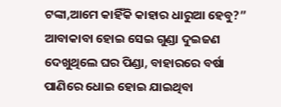ଟଙ୍କା,ଆମେ କାହିଁକି କାହାର ଧାରୁଆ ହେବୁ?”
ଆବାକାବା ହୋଇ ସେଇ ଗୁଣ୍ଡା ଦୁଇଜଣ ଦେଖୁଥିଲେ ଘର ପିଣ୍ଡା, ବାହାରରେ ବର୍ଷା ପାଣିରେ ଧୋଇ ହୋଇ ଯାଇଥିବା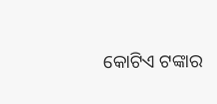କୋଟିଏ ଟଙ୍କାର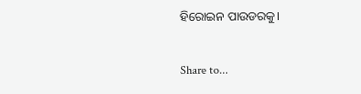ହିରୋଇନ ପାଉଡରକୁ।

Share to...